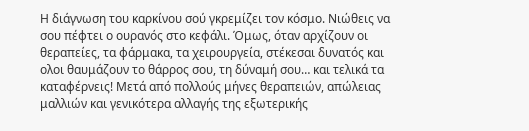Η διάγνωση του καρκίνου σού γκρεμίζει τον κόσμο. Νιώθεις να σου πέφτει ο ουρανός στο κεφάλι. Όμως, όταν αρχίζουν οι θεραπείες, τα φάρμακα, τα χειρουργεία, στέκεσαι δυνατός και ολοι θαυμάζουν το θάρρος σου, τη δύναμή σου… και τελικά τα καταφέρνεις! Μετά από πολλούς μήνες θεραπειών, απώλειας μαλλιών και γενικότερα αλλαγής της εξωτερικής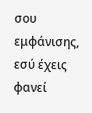σου εμφάνισης, εσύ έχεις φανεί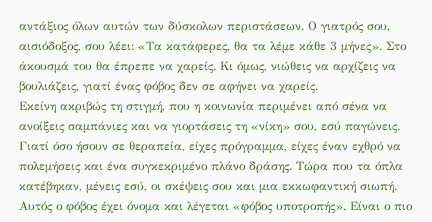αντάξιος όλων αυτών των δύσκολων περιστάσεων. Ο γιατρός σου, αισιόδοξος, σου λέει: «Τα κατάφερες, θα τα λέμε κάθε 3 μήνες». Στο άκουσμά του θα έπρεπε να χαρείς. Κι όμως, νιώθεις να αρχίζεις να βουλιάζεις, γιατί ένας φόβος δεν σε αφήνει να χαρείς.
Εκείνη ακριβώς τη στιγμή, που η κοινωνία περιμένει από σένα να ανοίξεις σαμπάνιες και να γιορτάσεις τη «νίκη» σου, εσύ παγώνεις. Γιατί όσο ήσουν σε θεραπεία, είχες πρόγραμμα, είχες έναν εχθρό να πολεμήσεις και ένα συγκεκριμένο πλάνο δράσης. Τώρα που τα όπλα κατέβηκαν, μένεις εσύ, οι σκέψεις σου και μια εκκωφαντική σιωπή.
Αυτός ο φόβος έχει όνομα και λέγεται «φόβος υποτροπής». Είναι ο πιο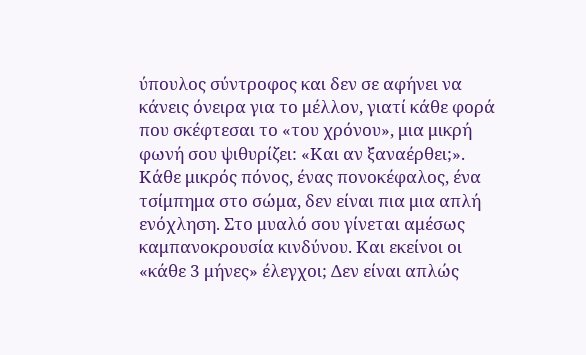ύπουλος σύντροφος και δεν σε αφήνει να κάνεις όνειρα για το μέλλον, γιατί κάθε φορά που σκέφτεσαι το «του χρόνου», μια μικρή φωνή σου ψιθυρίζει: «Και αν ξαναέρθει;».
Κάθε μικρός πόνος, ένας πονοκέφαλος, ένα τσίμπημα στο σώμα, δεν είναι πια μια απλή ενόχληση. Στο μυαλό σου γίνεται αμέσως καμπανοκρουσία κινδύνου. Και εκείνοι οι «κάθε 3 μήνες» έλεγχοι; Δεν είναι απλώς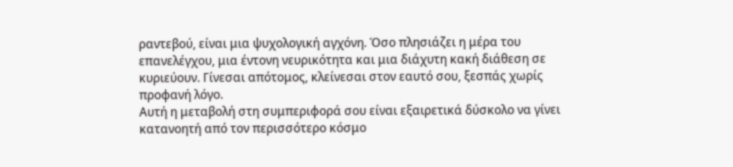ραντεβού, είναι μια ψυχολογική αγχόνη. Όσο πλησιάζει η μέρα του επανελέγχου, μια έντονη νευρικότητα και μια διάχυτη κακή διάθεση σε κυριεύουν. Γίνεσαι απότομος, κλείνεσαι στον εαυτό σου, ξεσπάς χωρίς προφανή λόγο.
Αυτή η μεταβολή στη συμπεριφορά σου είναι εξαιρετικά δύσκολο να γίνει κατανοητή από τον περισσότερο κόσμο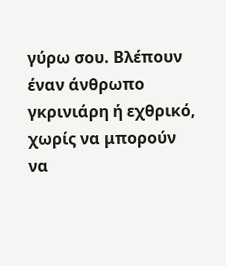γύρω σου. Βλέπουν έναν άνθρωπο γκρινιάρη ή εχθρικό, χωρίς να μπορούν να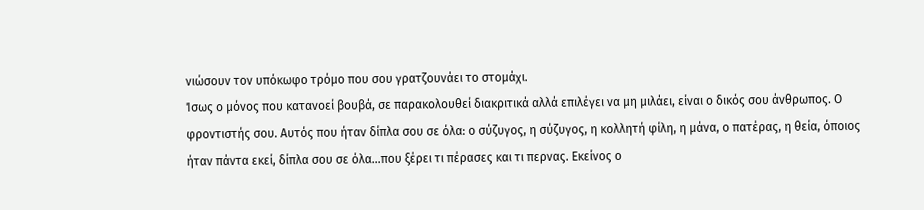νιώσουν τον υπόκωφο τρόμο που σου γρατζουνάει το στομάχι.
Ίσως ο μόνος που κατανοεί βουβά, σε παρακολουθεί διακριτικά αλλά επιλέγει να μη μιλάει, είναι ο δικός σου άνθρωπος. Ο φροντιστής σου. Αυτός που ήταν δίπλα σου σε όλα: ο σύζυγος, η σύζυγος, η κολλητή φίλη, η μάνα, ο πατέρας, η θεία, όποιος ήταν πάντα εκεί, δίπλα σου σε όλα…που ξέρει τι πέρασες και τι περνας. Εκείνος ο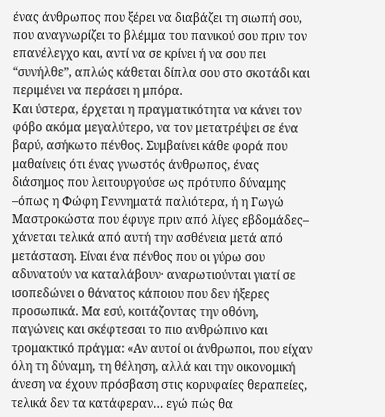ένας άνθρωπος που ξέρει να διαβάζει τη σιωπή σου, που αναγνωρίζει το βλέμμα του πανικού σου πριν τον επανέλεγχο και, αντί να σε κρίνει ή να σου πει “συνήλθε”, απλώς κάθεται δίπλα σου στο σκοτάδι και περιμένει να περάσει η μπόρα.
Και ύστερα, έρχεται η πραγματικότητα να κάνει τον φόβο ακόμα μεγαλύτερο, να τον μετατρέψει σε ένα βαρύ, ασήκωτο πένθος. Συμβαίνει κάθε φορά που μαθαίνεις ότι ένας γνωστός άνθρωπος, ένας διάσημος που λειτουργούσε ως πρότυπο δύναμης –όπως η Φώφη Γεννηματά παλιότερα, ή η Γωγώ Μαστροκώστα που έφυγε πριν από λίγες εβδομάδες– χάνεται τελικά από αυτή την ασθένεια μετά από μετάσταση. Είναι ένα πένθος που οι γύρω σου αδυνατούν να καταλάβουν· αναρωτιούνται γιατί σε ισοπεδώνει ο θάνατος κάποιου που δεν ήξερες προσωπικά. Μα εσύ, κοιτάζοντας την οθόνη, παγώνεις και σκέφτεσαι το πιο ανθρώπινο και τρομακτικό πράγμα: «Αν αυτοί οι άνθρωποι, που είχαν όλη τη δύναμη, τη θέληση, αλλά και την οικονομική άνεση να έχουν πρόσβαση στις κορυφαίες θεραπείες, τελικά δεν τα κατάφεραν… εγώ πώς θα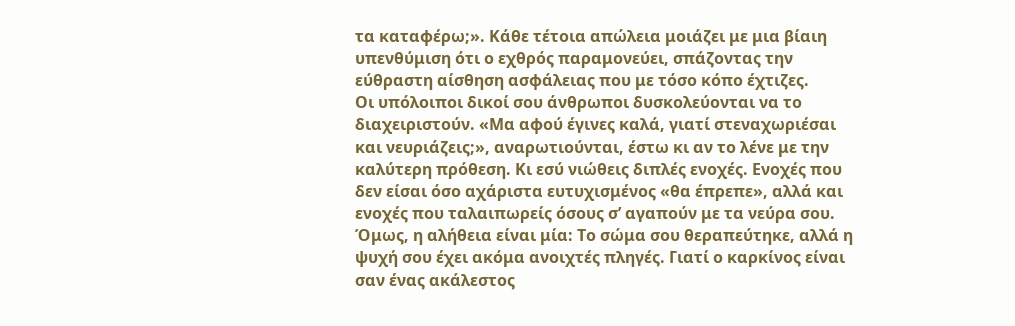τα καταφέρω;». Κάθε τέτοια απώλεια μοιάζει με μια βίαιη υπενθύμιση ότι ο εχθρός παραμονεύει, σπάζοντας την εύθραστη αίσθηση ασφάλειας που με τόσο κόπο έχτιζες.
Οι υπόλοιποι δικοί σου άνθρωποι δυσκολεύονται να το διαχειριστούν. «Μα αφού έγινες καλά, γιατί στεναχωριέσαι και νευριάζεις;», αναρωτιούνται, έστω κι αν το λένε με την καλύτερη πρόθεση. Κι εσύ νιώθεις διπλές ενοχές. Ενοχές που δεν είσαι όσο αχάριστα ευτυχισμένος «θα έπρεπε», αλλά και ενοχές που ταλαιπωρείς όσους σ’ αγαπούν με τα νεύρα σου.
Όμως, η αλήθεια είναι μία: Το σώμα σου θεραπεύτηκε, αλλά η ψυχή σου έχει ακόμα ανοιχτές πληγές. Γιατί ο καρκίνος είναι σαν ένας ακάλεστος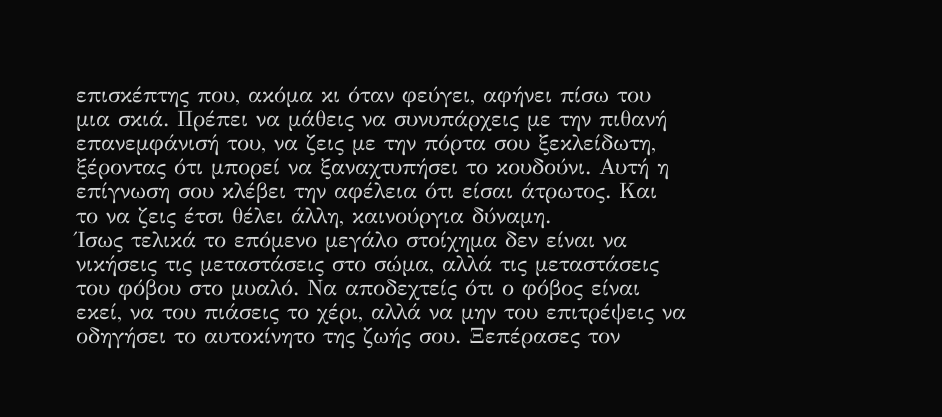επισκέπτης που, ακόμα κι όταν φεύγει, αφήνει πίσω του μια σκιά. Πρέπει να μάθεις να συνυπάρχεις με την πιθανή επανεμφάνισή του, να ζεις με την πόρτα σου ξεκλείδωτη, ξέροντας ότι μπορεί να ξαναχτυπήσει το κουδούνι. Αυτή η επίγνωση σου κλέβει την αφέλεια ότι είσαι άτρωτος. Και το να ζεις έτσι θέλει άλλη, καινούργια δύναμη.
Ίσως τελικά το επόμενο μεγάλο στοίχημα δεν είναι να νικήσεις τις μεταστάσεις στο σώμα, αλλά τις μεταστάσεις του φόβου στο μυαλό. Να αποδεχτείς ότι ο φόβος είναι εκεί, να του πιάσεις το χέρι, αλλά να μην του επιτρέψεις να οδηγήσει το αυτοκίνητο της ζωής σου. Ξεπέρασες τον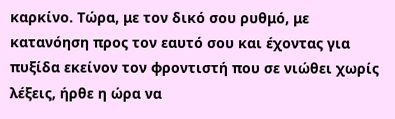καρκίνο. Τώρα, με τον δικό σου ρυθμό, με κατανόηση προς τον εαυτό σου και έχοντας για πυξίδα εκείνον τον φροντιστή που σε νιώθει χωρίς λέξεις, ήρθε η ώρα να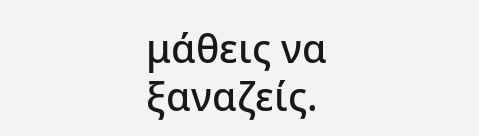μάθεις να ξαναζείς.